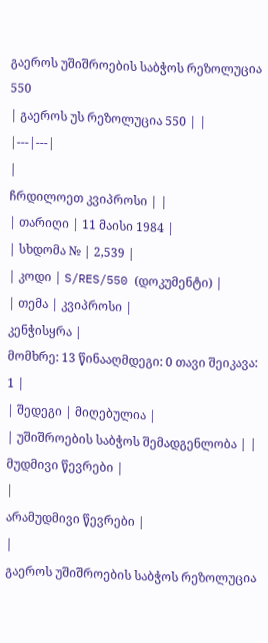გაეროს უშიშროების საბჭოს რეზოლუცია 550
| გაეროს უს რეზოლუცია 550 | |
|---|---|
|
ჩრდილოეთ კვიპროსი | |
| თარიღი | 11 მაისი 1984 |
| სხდომა № | 2,539 |
| კოდი | S/RES/550 (დოკუმენტი) |
| თემა | კვიპროსი |
კენჭისყრა |
მომხრე: 13 წინააღმდეგი: 0 თავი შეიკავა: 1 |
| შედეგი | მიღებულია |
| უშიშროების საბჭოს შემადგენლობა | |
მუდმივი წევრები |
|
არამუდმივი წევრები |
|
გაეროს უშიშროების საბჭოს რეზოლუცია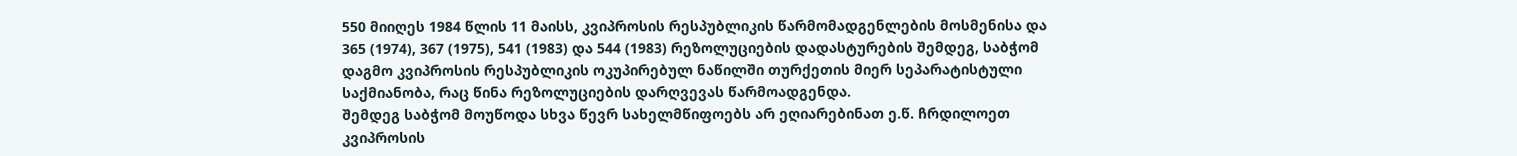550 მიიღეს 1984 წლის 11 მაისს, კვიპროსის რესპუბლიკის წარმომადგენლების მოსმენისა და 365 (1974), 367 (1975), 541 (1983) და 544 (1983) რეზოლუციების დადასტურების შემდეგ, საბჭომ დაგმო კვიპროსის რესპუბლიკის ოკუპირებულ ნაწილში თურქეთის მიერ სეპარატისტული საქმიანობა, რაც წინა რეზოლუციების დარღვევას წარმოადგენდა.
შემდეგ საბჭომ მოუწოდა სხვა წევრ სახელმწიფოებს არ ეღიარებინათ ე.წ. ჩრდილოეთ კვიპროსის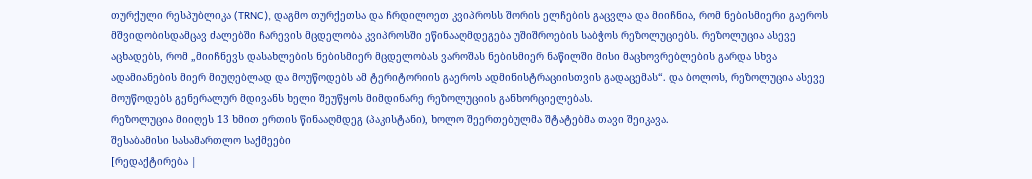თურქული რესპუბლიკა (TRNC), დაგმო თურქეთსა და ჩრდილოეთ კვიპროსს შორის ელჩების გაცვლა და მიიჩნია, რომ ნებისმიერი გაეროს მშვიდობისდამცავ ძალებში ჩარევის მცდელობა კვიპროსში ეწინააღმდეგება უშიშროების საბჭოს რეზოლუციებს. რეზოლუცია ასევე აცხადებს, რომ „მიიჩნევს დასახლების ნებისმიერ მცდელობას ვაროშას ნებისმიერ ნაწილში მისი მაცხოვრებლების გარდა სხვა ადამიანების მიერ მიუღებლად და მოუწოდებს ამ ტერიტორიის გაეროს ადმინისტრაციისთვის გადაცემას“. და ბოლოს, რეზოლუცია ასევე მოუწოდებს გენერალურ მდივანს ხელი შეუწყოს მიმდინარე რეზოლუციის განხორციელებას.
რეზოლუცია მიიღეს 13 ხმით ერთის წინააღმდეგ (პაკისტანი), ხოლო შეერთებულმა შტატებმა თავი შეიკავა.
შესაბამისი სასამართლო საქმეები
[რედაქტირება |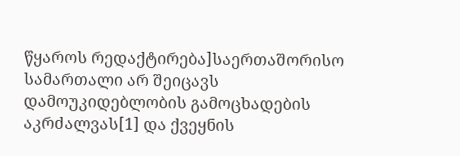წყაროს რედაქტირება]საერთაშორისო სამართალი არ შეიცავს დამოუკიდებლობის გამოცხადების აკრძალვას[1] და ქვეყნის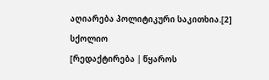აღიარება პოლიტიკური საკითხია.[2]
სქოლიო
[რედაქტირება | წყაროს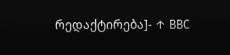რედაქტირება]- ↑ BBC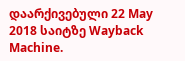დაარქივებული 22 May 2018 საიტზე Wayback Machine.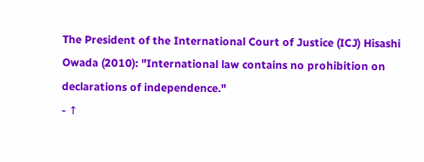The President of the International Court of Justice (ICJ) Hisashi Owada (2010): "International law contains no prohibition on declarations of independence."
- ↑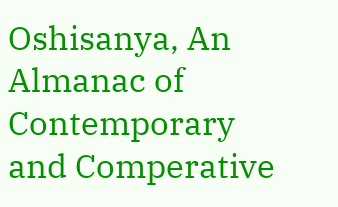Oshisanya, An Almanac of Contemporary and Comperative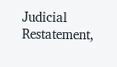Judicial Restatement,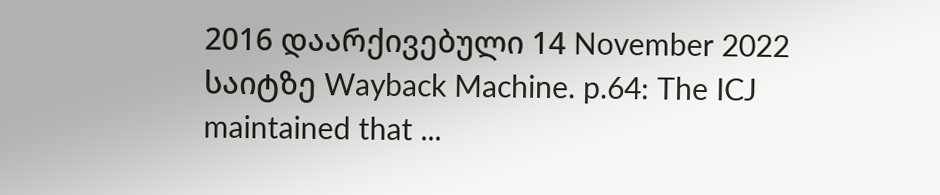2016 დაარქივებული 14 November 2022 საიტზე Wayback Machine. p.64: The ICJ maintained that ...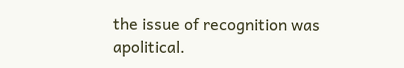the issue of recognition was apolitical.